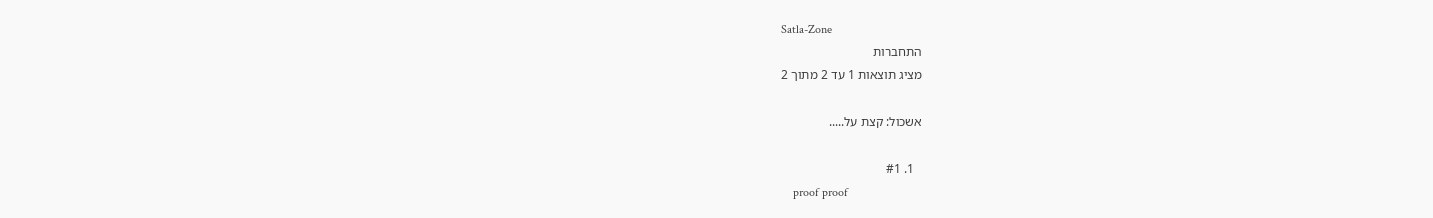Satla-Zone
התחברות
מציג תוצאות 1 עד 2 מתוך 2

אשכול: קצת על.....

  1. #1
    proof proof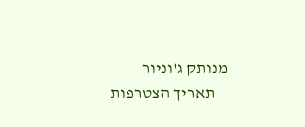מנותק ג'וניור
    תאריך הצטרפות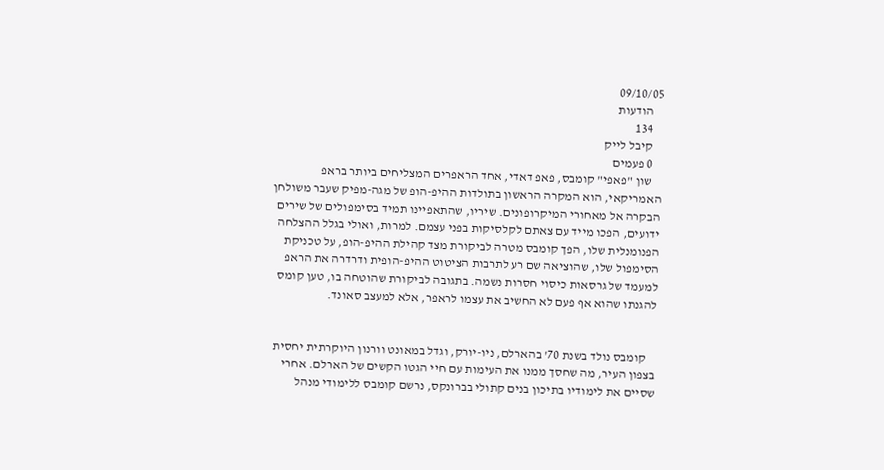09/10/05
    הודעות
    134
    קיבל לייק
    0 פעמים
    שון "פאפי" קומבס, פאפ דאדי, אחד הראפרים המצליחים ביותר בראפ האמריקאי, הוא המקרה הראשון בתולדות ההיפ-הופ של מגה-מפיק שעבר משולחן הבקרה אל מאחורי המיקרופונים. שיריו, שהתאפיינו תמיד בסימפולים של שירים ידועים, הפכו מייד עם צאתם לקלסיקות בפני עצמם. למרות, ואולי בגלל ההצלחה הפנומנלית שלו, הפך קומבס מטרה לביקורת מצד קהילת ההיפ-הופ, על טכניקת הסימפול שלו, שהוציאה שם רע לתרבות הציטוט ההיפ-הופית ודרדרה את הראפ למעמד של גרסאות כיסוי חסרות נשמה. בתגובה לביקורת שהוטחה בו, טען קומס להגנתו שהוא אף פעם לא החשיב את עצמו לראפר, אלא למעצב סאונד.


    קומבס נולד בשנת 70' בהארלם, ניו-יורק, וגדל במאונט וורנון היוקרתית יחסית בצפון העיר, מה שחסך ממנו את העימות עם חיי הגטו הקשים של הארלם. אחרי שסיים את לימודיו בתיכון בנים קתולי בברונקס, נרשם קומבס ללימודי מנהל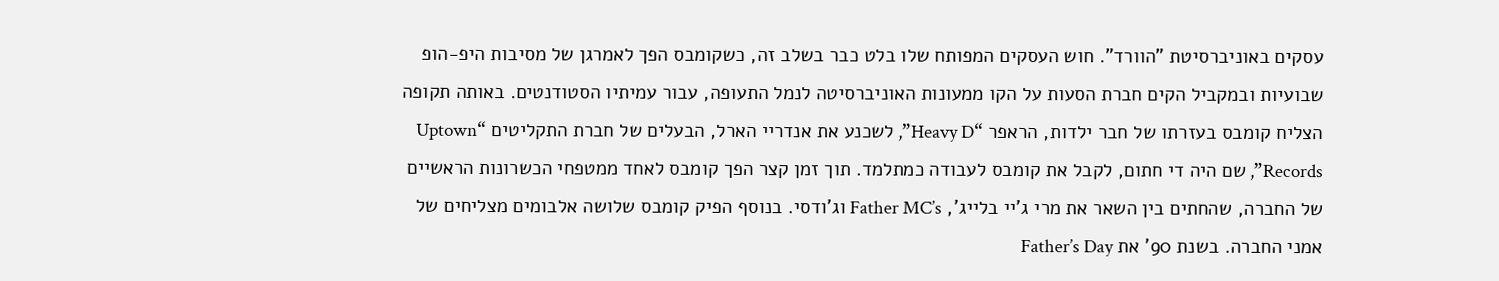עסקים באוניברסיטת "הוורד". חוש העסקים המפותח שלו בלט כבר בשלב זה, כשקומבס הפך לאמרגן של מסיבות היפ-הופ שבועיות ובמקביל הקים חברת הסעות על הקו ממעונות האוניברסיטה לנמל התעופה, עבור עמיתיו הסטודנטים. באותה תקופה הצליח קומבס בעזרתו של חבר ילדות, הראפר “Heavy D”, לשכנע את אנדריי הארל, הבעלים של חברת התקליטים “Uptown Records”, שם היה די חתום, לקבל את קומבס לעבודה כמתלמד. תוך זמן קצר הפך קומבס לאחד ממטפחי הכשרונות הראשיים של החברה, שהחתים בין השאר את מרי ג'יי בלייג', Father MC’s וג'ודסי. בנוסף הפיק קומבס שלושה אלבומים מצליחים של אמני החברה. בשנת 90' את Father’s Day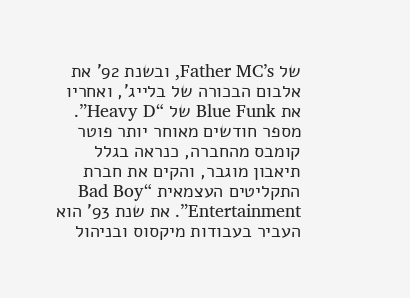של Father MC’s, ובשנת 92' את אלבום הבכורה של בלייג', ואחריו את Blue Funk של “Heavy D”. מספר חודשים מאוחר יותר פוטר קומבס מהחברה, כנראה בגלל תיאבון מוגבר, והקים את חברת התקליטים העצמאית “Bad Boy Entertainment”. את שנת 93' הוא העביר בעבודות מיקסוס ובניהול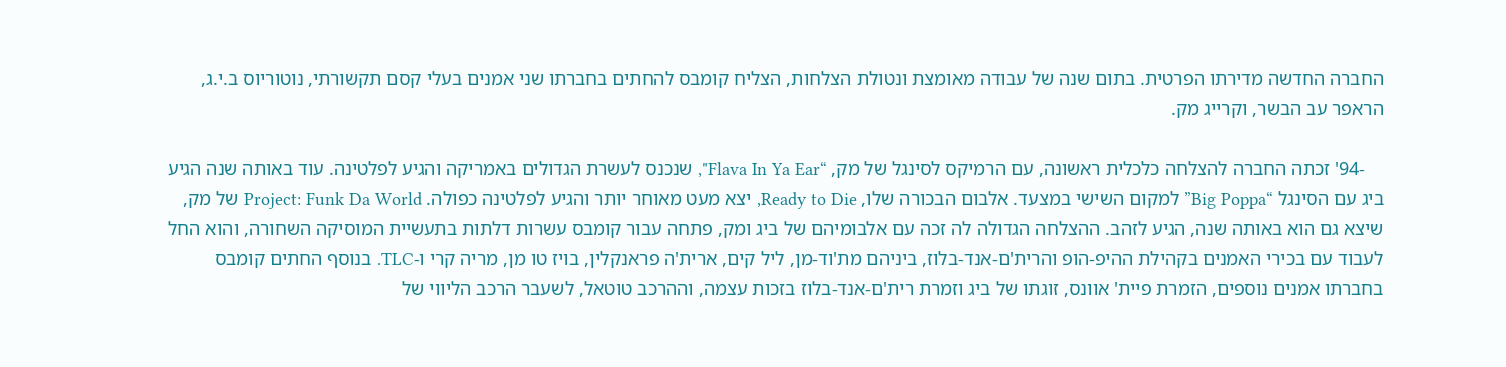החברה החדשה מדירתו הפרטית. בתום שנה של עבודה מאומצת ונטולת הצלחות, הצליח קומבס להחתים בחברתו שני אמנים בעלי קסם תקשורתי, נוטוריוס ב.י.ג, הראפר עב הבשר, וקרייג מק.

    -94' זכתה החברה להצלחה כלכלית ראשונה, עם הרמיקס לסינגל של מק, “Flava In Ya Ear", שנכנס לעשרת הגדולים באמריקה והגיע לפלטינה. עוד באותה שנה הגיע ביג עם הסינגל “Big Poppa” למקום השישי במצעד. אלבום הבכורה שלו, Ready to Die, יצא מעט מאוחר יותר והגיע לפלטינה כפולה. Project: Funk Da World של מק, שיצא גם הוא באותה שנה, הגיע לזהב. ההצלחה הגדולה לה זכה עם אלבומיהם של ביג ומק, פתחה עבור קומבס עשרות דלתות בתעשיית המוסיקה השחורה, והוא החל לעבוד עם בכירי האמנים בקהילת ההיפ-הופ והרית'ם-אנד-בלוז, ביניהם מת'וד-מן, ליל קים, ארית'ה פראנקלין, בויז טו מן, מריה קרי ו-TLC. בנוסף החתים קומבס בחברתו אמנים נוספים, הזמרת פיית' אוונס, זוגתו של ביג וזמרת רית'ם-אנד-בלוז בזכות עצמה, וההרכב טוטאל, לשעבר הרכב הליווי של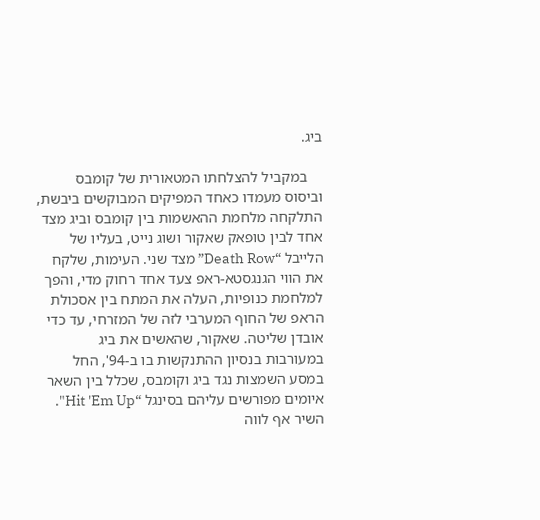ביג.

    במקביל להצלחתו המטאורית של קומבס וביסוס מעמדו כאחד המפיקים המבוקשים ביבשת, התלקחה מלחמת ההאשמות בין קומבס וביג מצד אחד לבין טופאק שאקור ושוג נייט, בעליו של הלייבל “Death Row” מצד שני. העימות, שלקח את הווי הגנגסטא-ראפ צעד אחד רחוק מדי, והפך למלחמת כנופיות, העלה את המתח בין אסכולת הראפ של החוף המערבי לזה של המזרחי, עד כדי אובדן שליטה. שאקור, שהאשים את ביג במעורבות בנסיון ההתנקשות בו ב-94', החל במסע השמצות נגד ביג וקומבס, שכלל בין השאר איומים מפורשים עליהם בסינגל “Hit 'Em Up". השיר אף לווה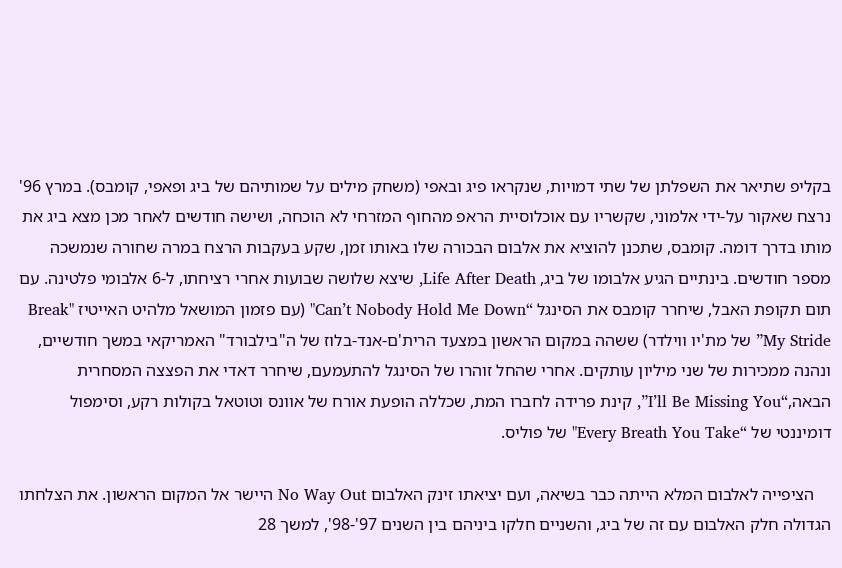בקליפ שתיאר את השפלתן של שתי דמויות, שנקראו פיג ובאפי (משחק מילים על שמותיהם של ביג ופאפי, קומבס). במרץ 96' נרצח שאקור על-ידי אלמוני, שקשריו עם אוכלוסיית הראפ מהחוף המזרחי לא הוכחה, ושישה חודשים לאחר מכן מצא ביג את מותו בדרך דומה. קומבס, שתכנן להוציא את אלבום הבכורה שלו באותו זמן, שקע בעקבות הרצח במרה שחורה שנמשכה מספר חודשים. בינתיים הגיע אלבומו של ביג, Life After Death, שיצא שלושה שבועות אחרי רציחתו, ל-6 אלבומי פלטינה. עם תום תקופת האבל, שיחרר קומבס את הסינגל “Can’t Nobody Hold Me Down" (עם פזמון המושאל מלהיט האייטיז "Break My Stride” של מת'יו ווילדר) ששהה במקום הראשון במצעד הרית'ם-אנד-בלוז של ה"בילבורד" האמריקאי במשך חודשיים, ונהנה ממכירות של שני מיליון עותקים. אחרי שהחל זוהרו של הסינגל להתעמעם, שיחרר דאדי את הפצצה המסחרית הבאה,“I’ll Be Missing You”, קינת פרידה לחברו המת, שכללה הופעת אורח של אוונס וטוטאל בקולות רקע, וסימפול דומיננטי של “Every Breath You Take" של פוליס.

    הציפייה לאלבום המלא הייתה כבר בשיאה, ועם יציאתו זינק האלבום No Way Out היישר אל המקום הראשון. את הצלחתו הגדולה חלק האלבום עם זה של ביג, והשניים חלקו ביניהם בין השנים 97'-98', למשך 28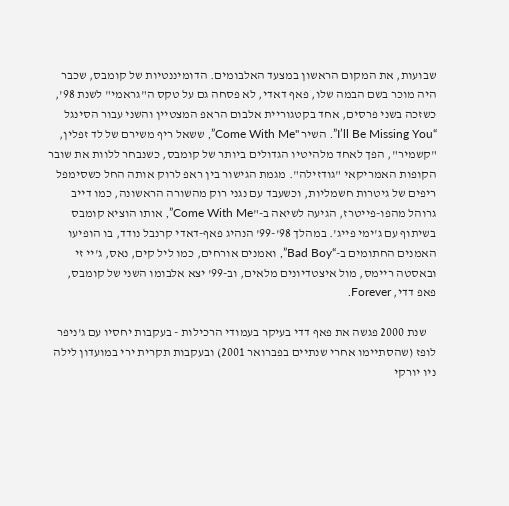שבועות, את המקום הראשון במצעד האלבומים. הדומיננטיות של קומבס, שכבר היה מוכר בשם הבמה שלו, פאף דאדי, לא פסחה גם על טקס ה"גראמי" לשנת 98', כשזכה בשני פרסים, אחד בקטגוריית אלבום הראפ המצטיין והשני עבור הסינגל “I’ll Be Missing You”. השיר "Come With Me”, ששאל ריף משירם של לד זפלין, "קשמיר", הפך לאחד מלהיטיו הגדולים ביותר של קומבס, כשנבחר ללוות את שובר הקופות האמריקאי "גודזילה". מגמת הגישור בין ראפ לרוק אותה החל כשסימפל ריפים של גיטרות חשמליות, וכשעבד עם נגני רוק מהשורה הראשונה, כמו דייב גרוהל מהפו-פייטרז, הגיעה לשיאה ב-"Come With Me”, אותו הוציא קומבס בשיתוף עם ג'ימי פייג'. במהלך 98'-99' הנהיג פאף-דאדי קרנבל נודד, בו הופיעו האמנים החתומים ב-“Bad Boy”, ואמנים אורחים, כמו ליל קים, נאס, ג'יי זי ובאסטה ריימס, מול איצטדיונים מלאים, וב-99' יצא אלבומו השני של קומבס, פאפ דדי, Forever.

    שנת 2000 פגשה את פאף דדי בעיקר בעמודי הרכילות - בעקבות יחסיו עם ג'ניפר לופז (שהסתיימו אחרי שנתיים בפברואר 2001) ובעקבות תקרית ירי במועדון לילה ניו יורקי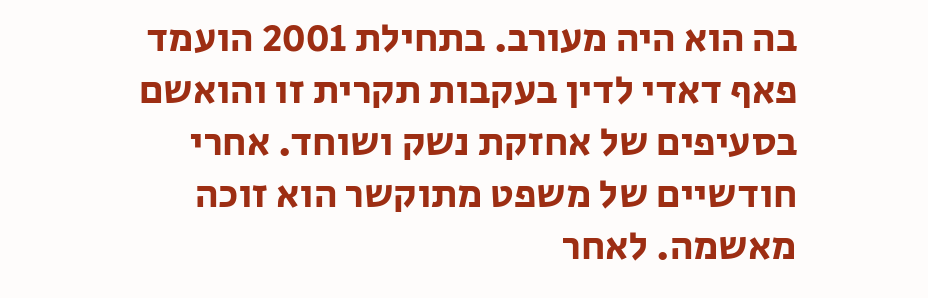בה הוא היה מעורב. בתחילת 2001 הועמד פאף דאדי לדין בעקבות תקרית זו והואשם בסעיפים של אחזקת נשק ושוחד. אחרי חודשיים של משפט מתוקשר הוא זוכה מאשמה. לאחר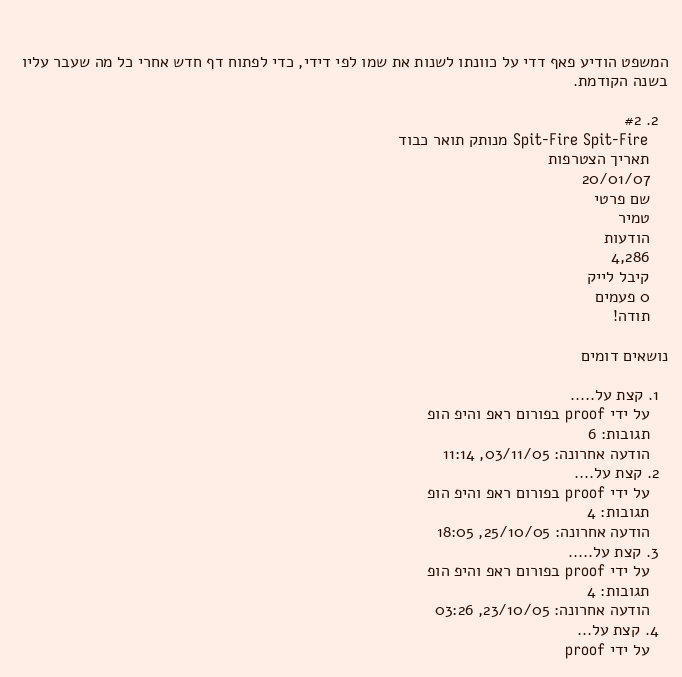המשפט הודיע פאף דדי על כוונתו לשנות את שמו לפי דידי, כדי לפתוח דף חדש אחרי כל מה שעבר עליו בשנה הקודמת.

  2. #2
    Spit-Fire Spit-Fire מנותק תואר כבוד
    תאריך הצטרפות
    20/01/07
    שם פרטי
    טמיר
    הודעות
    4,286
    קיבל לייק
    0 פעמים
    תודה!

נושאים דומים

  1. קצת על.....
    על ידי proof בפורום ראפ והיפ הופ
    תגובות: 6
    הודעה אחרונה: 03/11/05, 11:14
  2. קצת על....
    על ידי proof בפורום ראפ והיפ הופ
    תגובות: 4
    הודעה אחרונה: 25/10/05, 18:05
  3. קצת על.....
    על ידי proof בפורום ראפ והיפ הופ
    תגובות: 4
    הודעה אחרונה: 23/10/05, 03:26
  4. קצת על...
    על ידי proof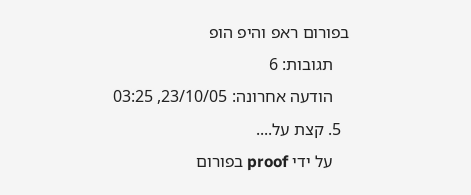בפורום ראפ והיפ הופ
    תגובות: 6
    הודעה אחרונה: 23/10/05, 03:25
  5. קצת על....
    על ידי proof בפורום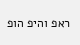ראפ והיפ הופ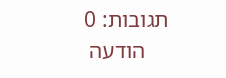תגובות: 0
    הודעה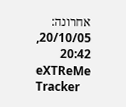אחרונה: 20/10/05, 20:42
eXTReMe Tracker